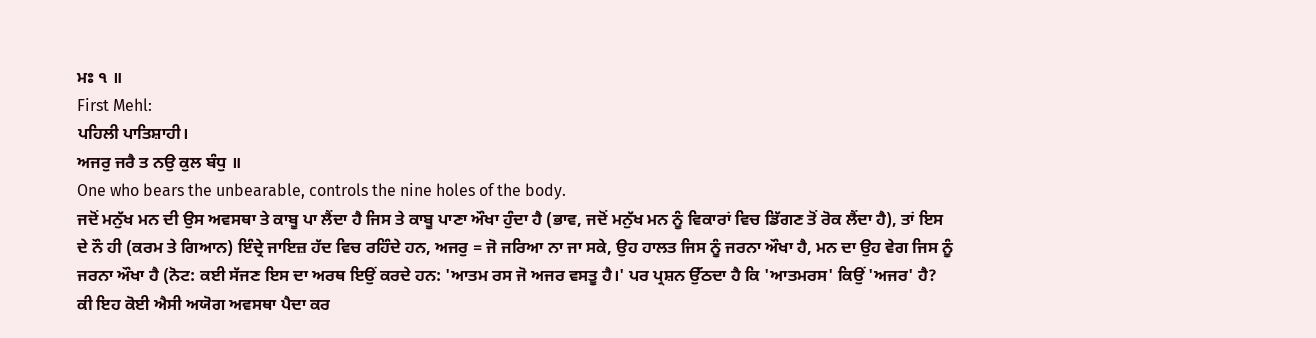ਮਃ ੧ ॥
First Mehl:
ਪਹਿਲੀ ਪਾਤਿਸ਼ਾਹੀ।
ਅਜਰੁ ਜਰੈ ਤ ਨਉ ਕੁਲ ਬੰਧੁ ॥
One who bears the unbearable, controls the nine holes of the body.
ਜਦੋਂ ਮਨੁੱਖ ਮਨ ਦੀ ਉਸ ਅਵਸਥਾ ਤੇ ਕਾਬੂ ਪਾ ਲੈਂਦਾ ਹੈ ਜਿਸ ਤੇ ਕਾਬੂ ਪਾਣਾ ਔਖਾ ਹੁੰਦਾ ਹੈ (ਭਾਵ, ਜਦੋਂ ਮਨੁੱਖ ਮਨ ਨੂੰ ਵਿਕਾਰਾਂ ਵਿਚ ਡਿੱਗਣ ਤੋਂ ਰੋਕ ਲੈਂਦਾ ਹੈ), ਤਾਂ ਇਸ ਦੇ ਨੌ ਹੀ (ਕਰਮ ਤੇ ਗਿਆਨ) ਇੰਦ੍ਰੇ ਜਾਇਜ਼ ਹੱਦ ਵਿਚ ਰਹਿੰਦੇ ਹਨ, ਅਜਰੁ = ਜੋ ਜਰਿਆ ਨਾ ਜਾ ਸਕੇ, ਉਹ ਹਾਲਤ ਜਿਸ ਨੂੰ ਜਰਨਾ ਔਖਾ ਹੈ, ਮਨ ਦਾ ਉਹ ਵੇਗ ਜਿਸ ਨੂੰ ਜਰਨਾ ਔਖਾ ਹੈ (ਨੋਟ: ਕਈ ਸੱਜਣ ਇਸ ਦਾ ਅਰਥ ਇਉਂ ਕਰਦੇ ਹਨ: 'ਆਤਮ ਰਸ ਜੋ ਅਜਰ ਵਸਤੂ ਹੈ।' ਪਰ ਪ੍ਰਸ਼ਨ ਉੱਠਦਾ ਹੈ ਕਿ 'ਆਤਮਰਸ' ਕਿਉਂ 'ਅਜਰ' ਹੈ? ਕੀ ਇਹ ਕੋਈ ਐਸੀ ਅਯੋਗ ਅਵਸਥਾ ਪੈਦਾ ਕਰ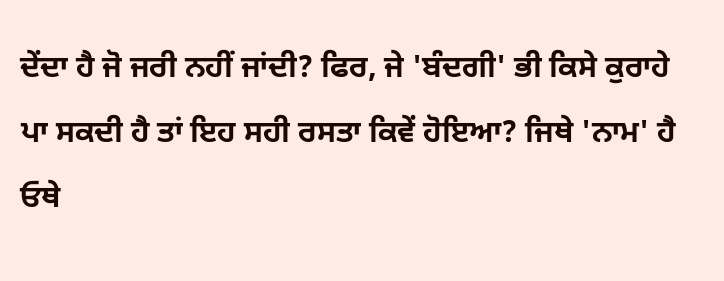ਦੇਂਦਾ ਹੈ ਜੋ ਜਰੀ ਨਹੀਂ ਜਾਂਦੀ? ਫਿਰ, ਜੇ 'ਬੰਦਗੀ' ਭੀ ਕਿਸੇ ਕੁਰਾਹੇ ਪਾ ਸਕਦੀ ਹੈ ਤਾਂ ਇਹ ਸਹੀ ਰਸਤਾ ਕਿਵੇਂ ਹੋਇਆ? ਜਿਥੇ 'ਨਾਮ' ਹੈ ਓਥੇ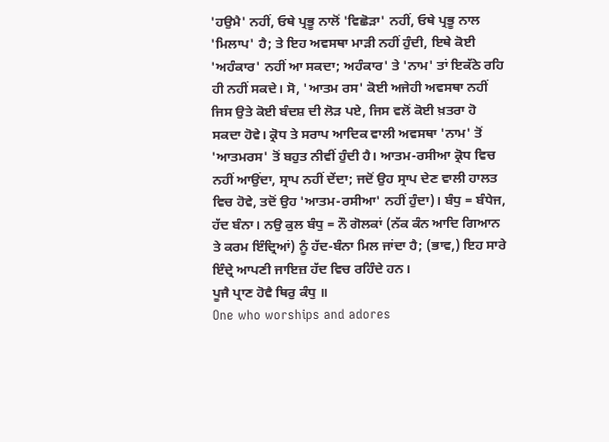'ਹਉਮੈ' ਨਹੀਂ, ਓਥੇ ਪ੍ਰਭੂ ਨਾਲੋਂ 'ਵਿਛੋੜਾ' ਨਹੀਂ, ਓਥੇ ਪ੍ਰਭੂ ਨਾਲ 'ਮਿਲਾਪ' ਹੈ; ਤੇ ਇਹ ਅਵਸਥਾ ਮਾੜੀ ਨਹੀਂ ਹੁੰਦੀ, ਇਥੇ ਕੋਈ 'ਅਹੰਕਾਰ' ਨਹੀਂ ਆ ਸਕਦਾ; ਅਹੰਕਾਰ' ਤੇ 'ਨਾਮ' ਤਾਂ ਇਕੱਠੇ ਰਹਿ ਹੀ ਨਹੀਂ ਸਕਦੇ। ਸੋ, 'ਆਤਮ ਰਸ' ਕੋਈ ਅਜੇਹੀ ਅਵਸਥਾ ਨਹੀਂ ਜਿਸ ਉਤੇ ਕੋਈ ਬੰਦਸ਼ ਦੀ ਲੋੜ ਪਏ, ਜਿਸ ਵਲੋਂ ਕੋਈ ਖ਼ਤਰਾ ਹੋ ਸਕਦਾ ਹੋਵੇ। ਕ੍ਰੋਧ ਤੇ ਸਰਾਪ ਆਦਿਕ ਵਾਲੀ ਅਵਸਥਾ 'ਨਾਮ' ਤੋਂ 'ਆਤਮਰਸ' ਤੋਂ ਬਹੁਤ ਨੀਵੀਂ ਹੁੰਦੀ ਹੈ। ਆਤਮ-ਰਸੀਆ ਕ੍ਰੋਧ ਵਿਚ ਨਹੀਂ ਆਉਂਦਾ, ਸ੍ਰਾਪ ਨਹੀਂ ਦੇਂਦਾ; ਜਦੋਂ ਉਹ ਸ੍ਰਾਪ ਦੇਣ ਵਾਲੀ ਹਾਲਤ ਵਿਚ ਹੋਵੇ, ਤਦੋਂ ਉਹ 'ਆਤਮ-ਰਸੀਆ' ਨਹੀਂ ਹੁੰਦਾ)। ਬੰਧੁ = ਬੰਧੇਜ, ਹੱਦ ਬੰਨਾ। ਨਉ ਕੁਲ ਬੰਧੁ = ਨੌ ਗੋਲਕਾਂ (ਨੱਕ ਕੰਨ ਆਦਿ ਗਿਆਨ ਤੇ ਕਰਮ ਇੰਦ੍ਰਿਆਂ) ਨੂੰ ਹੱਦ-ਬੰਨਾ ਮਿਲ ਜਾਂਦਾ ਹੈ; (ਭਾਵ,) ਇਹ ਸਾਰੇ ਇੰਦ੍ਰੇ ਆਪਣੀ ਜਾਇਜ਼ ਹੱਦ ਵਿਚ ਰਹਿੰਦੇ ਹਨ।
ਪੂਜੈ ਪ੍ਰਾਣ ਹੋਵੈ ਥਿਰੁ ਕੰਧੁ ॥
One who worships and adores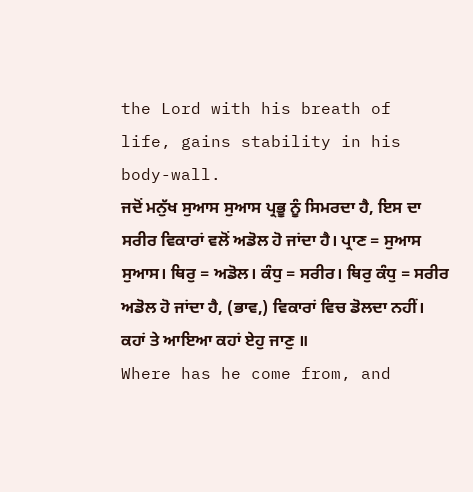the Lord with his breath of life, gains stability in his body-wall.
ਜਦੋਂ ਮਨੁੱਖ ਸੁਆਸ ਸੁਆਸ ਪ੍ਰਭੂ ਨੂੰ ਸਿਮਰਦਾ ਹੈ, ਇਸ ਦਾ ਸਰੀਰ ਵਿਕਾਰਾਂ ਵਲੋਂ ਅਡੋਲ ਹੋ ਜਾਂਦਾ ਹੈ। ਪ੍ਰਾਣ = ਸੁਆਸ ਸੁਆਸ। ਥਿਰੁ = ਅਡੋਲ। ਕੰਧੁ = ਸਰੀਰ। ਥਿਰੁ ਕੰਧੁ = ਸਰੀਰ ਅਡੋਲ ਹੋ ਜਾਂਦਾ ਹੈ, (ਭਾਵ,) ਵਿਕਾਰਾਂ ਵਿਚ ਡੋਲਦਾ ਨਹੀਂ।
ਕਹਾਂ ਤੇ ਆਇਆ ਕਹਾਂ ਏਹੁ ਜਾਣੁ ॥
Where has he come from, and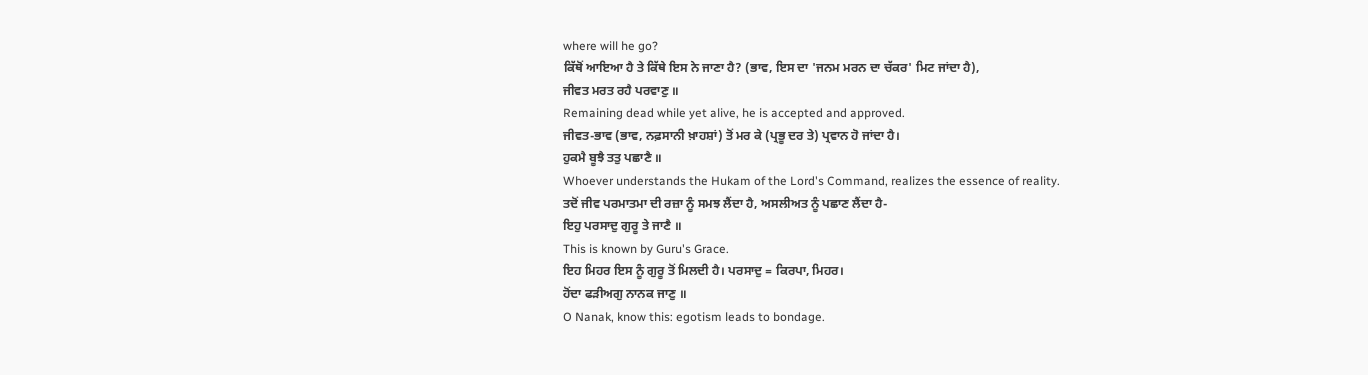where will he go?
ਕਿੱਥੋਂ ਆਇਆ ਹੈ ਤੇ ਕਿੱਥੇ ਇਸ ਨੇ ਜਾਣਾ ਹੈ? (ਭਾਵ, ਇਸ ਦਾ 'ਜਨਮ ਮਰਨ ਦਾ ਚੱਕਰ' ਮਿਟ ਜਾਂਦਾ ਹੈ),
ਜੀਵਤ ਮਰਤ ਰਹੈ ਪਰਵਾਣੁ ॥
Remaining dead while yet alive, he is accepted and approved.
ਜੀਵਤ-ਭਾਵ (ਭਾਵ, ਨਫ਼ਸਾਨੀ ਖ਼ਾਹਸ਼ਾਂ) ਤੋਂ ਮਰ ਕੇ (ਪ੍ਰਭੂ ਦਰ ਤੇ) ਪ੍ਰਵਾਨ ਹੋ ਜਾਂਦਾ ਹੈ।
ਹੁਕਮੈ ਬੂਝੈ ਤਤੁ ਪਛਾਣੈ ॥
Whoever understands the Hukam of the Lord's Command, realizes the essence of reality.
ਤਦੋਂ ਜੀਵ ਪਰਮਾਤਮਾ ਦੀ ਰਜ਼ਾ ਨੂੰ ਸਮਝ ਲੈਂਦਾ ਹੈ, ਅਸਲੀਅਤ ਨੂੰ ਪਛਾਣ ਲੈਂਦਾ ਹੈ-
ਇਹੁ ਪਰਸਾਦੁ ਗੁਰੂ ਤੇ ਜਾਣੈ ॥
This is known by Guru's Grace.
ਇਹ ਮਿਹਰ ਇਸ ਨੂੰ ਗੁਰੂ ਤੋਂ ਮਿਲਦੀ ਹੈ। ਪਰਸਾਦੁ = ਕਿਰਪਾ, ਮਿਹਰ।
ਹੋਂਦਾ ਫੜੀਅਗੁ ਨਾਨਕ ਜਾਣੁ ॥
O Nanak, know this: egotism leads to bondage.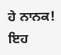ਹੇ ਨਾਨਕ! ਇਹ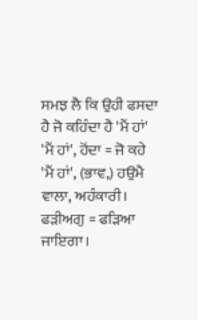ਸਮਝ ਲੈ ਕਿ ਉਹੀ ਫਸਦਾ ਹੈ ਜੋ ਕਹਿੰਦਾ ਹੈ 'ਮੈਂ ਹਾਂ' 'ਮੈਂ ਹਾਂ', ਹੋਂਦਾ = ਜੋ ਕਹੇ 'ਮੈਂ ਹਾਂ', (ਭਾਵ,) ਹਉਮੈ ਵਾਲਾ, ਅਹੰਕਾਰੀ। ਫੜੀਅਗੁ = ਫੜਿਆ ਜਾਇਗਾ।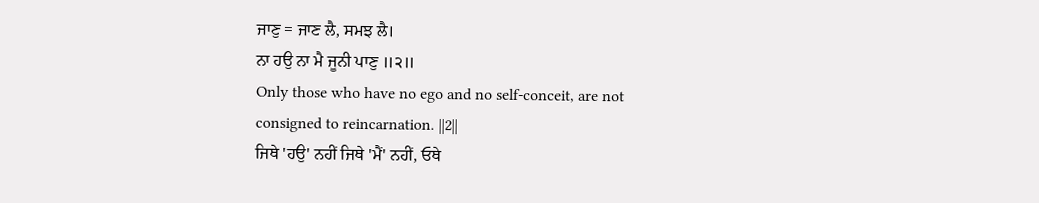ਜਾਣੁ = ਜਾਣ ਲੈ, ਸਮਝ ਲੈ।
ਨਾ ਹਉ ਨਾ ਮੈ ਜੂਨੀ ਪਾਣੁ ॥੨॥
Only those who have no ego and no self-conceit, are not consigned to reincarnation. ||2||
ਜਿਥੇ 'ਹਉ' ਨਹੀਂ ਜਿਥੇ 'ਮੈਂ' ਨਹੀਂ, ਓਥੇ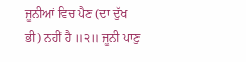ਜੂਨੀਆਂ ਵਿਚ ਪੈਣ (ਦਾ ਦੁੱਖ ਭੀ) ਨਹੀਂ ਹੈ ॥੨॥ ਜੂਨੀ ਪਾਣੁ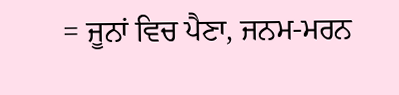= ਜੂਨਾਂ ਵਿਚ ਪੈਣਾ, ਜਨਮ-ਮਰਨ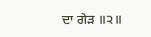ਦਾ ਗੇੜ ॥੨॥